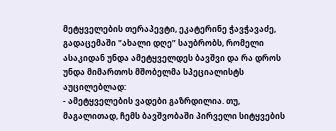მეტყველების თერაპევტი, ეკატერინე ჭავჭავაძე, გადაცემაში "ახალი დღე” საუბრობს, რომელი ასაკიდან უნდა ამეტყველდეს ბავშვი და რა დროს უნდა მიმართოს მშობელმა სპეციალისტს აუცილებლად:
- ამეტყველების ვადები გაზრდილია. თუ, მაგალითად, ჩემს ბავშვობაში პირველი სიტყვების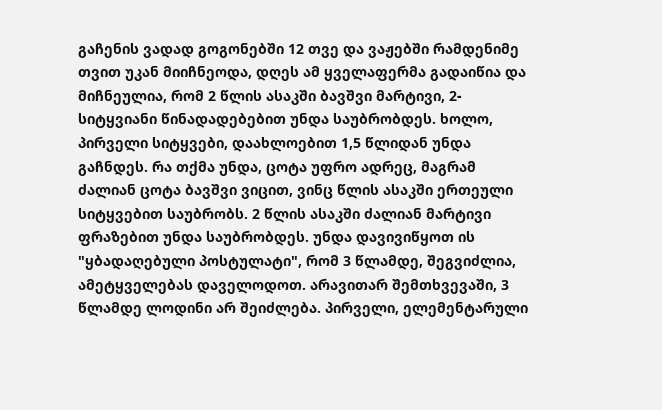გაჩენის ვადად გოგონებში 12 თვე და ვაჟებში რამდენიმე თვით უკან მიიჩნეოდა, დღეს ამ ყველაფერმა გადაიწია და მიჩნეულია, რომ 2 წლის ასაკში ბავშვი მარტივი, 2-სიტყვიანი წინადადებებით უნდა საუბრობდეს. ხოლო, პირველი სიტყვები, დაახლოებით 1,5 წლიდან უნდა გაჩნდეს. რა თქმა უნდა, ცოტა უფრო ადრეც, მაგრამ ძალიან ცოტა ბავშვი ვიცით, ვინც წლის ასაკში ერთეული სიტყვებით საუბრობს. 2 წლის ასაკში ძალიან მარტივი ფრაზებით უნდა საუბრობდეს. უნდა დავივიწყოთ ის "ყბადაღებული პოსტულატი", რომ 3 წლამდე, შეგვიძლია, ამეტყველებას დაველოდოთ. არავითარ შემთხვევაში, 3 წლამდე ლოდინი არ შეიძლება. პირველი, ელემენტარული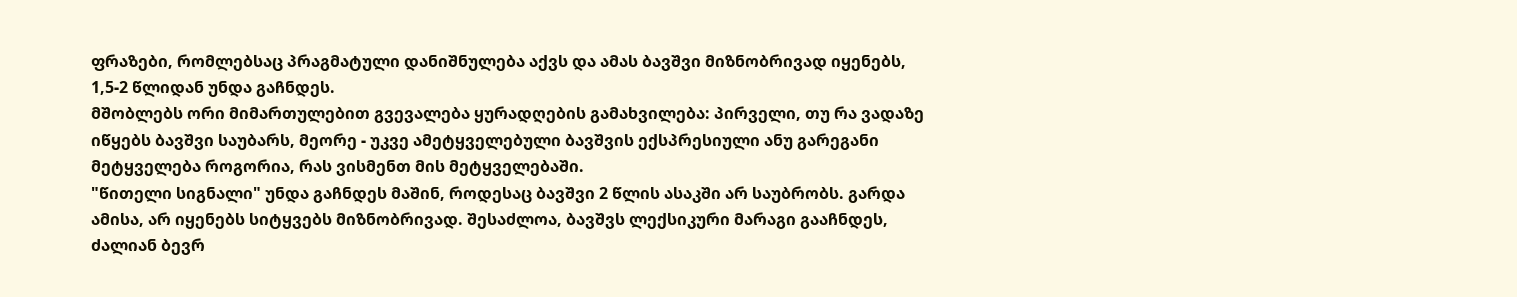ფრაზები, რომლებსაც პრაგმატული დანიშნულება აქვს და ამას ბავშვი მიზნობრივად იყენებს, 1,5-2 წლიდან უნდა გაჩნდეს.
მშობლებს ორი მიმართულებით გვევალება ყურადღების გამახვილება: პირველი, თუ რა ვადაზე იწყებს ბავშვი საუბარს, მეორე - უკვე ამეტყველებული ბავშვის ექსპრესიული ანუ გარეგანი მეტყველება როგორია, რას ვისმენთ მის მეტყველებაში.
"წითელი სიგნალი" უნდა გაჩნდეს მაშინ, როდესაც ბავშვი 2 წლის ასაკში არ საუბრობს. გარდა ამისა, არ იყენებს სიტყვებს მიზნობრივად. შესაძლოა, ბავშვს ლექსიკური მარაგი გააჩნდეს, ძალიან ბევრ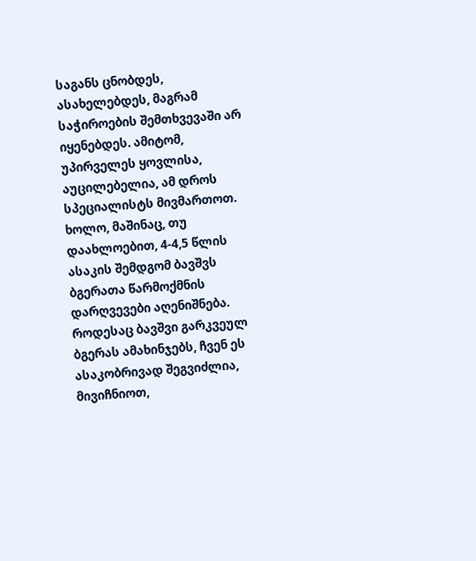საგანს ცნობდეს, ასახელებდეს, მაგრამ საჭიროების შემთხვევაში არ იყენებდეს. ამიტომ, უპირველეს ყოვლისა, აუცილებელია, ამ დროს სპეციალისტს მივმართოთ. ხოლო, მაშინაც, თუ დაახლოებით, 4-4,5 წლის ასაკის შემდგომ ბავშვს ბგერათა წარმოქმნის დარღვევები აღენიშნება. როდესაც ბავშვი გარკვეულ ბგერას ამახინჯებს, ჩვენ ეს ასაკობრივად შეგვიძლია, მივიჩნიოთ,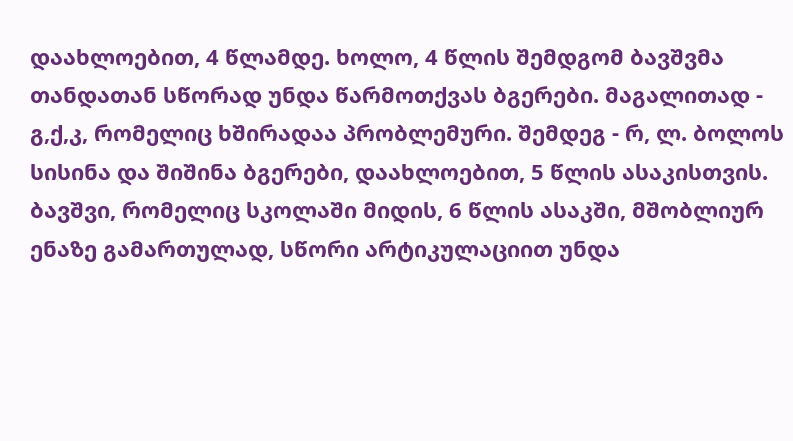დაახლოებით, 4 წლამდე. ხოლო, 4 წლის შემდგომ ბავშვმა თანდათან სწორად უნდა წარმოთქვას ბგერები. მაგალითად - გ,ქ,კ, რომელიც ხშირადაა პრობლემური. შემდეგ - რ, ლ. ბოლოს სისინა და შიშინა ბგერები, დაახლოებით, 5 წლის ასაკისთვის. ბავშვი, რომელიც სკოლაში მიდის, 6 წლის ასაკში, მშობლიურ ენაზე გამართულად, სწორი არტიკულაციით უნდა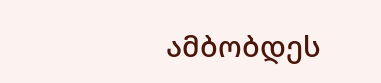ამბობდეს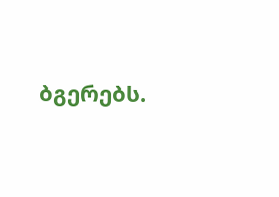ბგერებს.